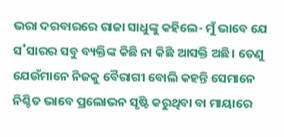ଭରା ଦରବାରରେ ରାଜା ସାଧୁଙ୍କୁ କହିଲେ- ମୁଁ ଭାବେ ଯେ ସ˚ସାରର ସବୁ ବ୍ୟକ୍ତିଙ୍କ କିଛି ନା କିଛି ଆସକ୍ତି ଅଛି। ତେଣୁ ଯେଉଁମାନେ ନିଜକୁ ବୈରାଗୀ ବୋଲି କହନ୍ତି ସେମାନେ ନିଶ୍ଚିତ ଭାବେ ପ୍ରଲୋଭନ ସୃଷ୍ଟି କରୁଥିବା ବା ମାୟାରେ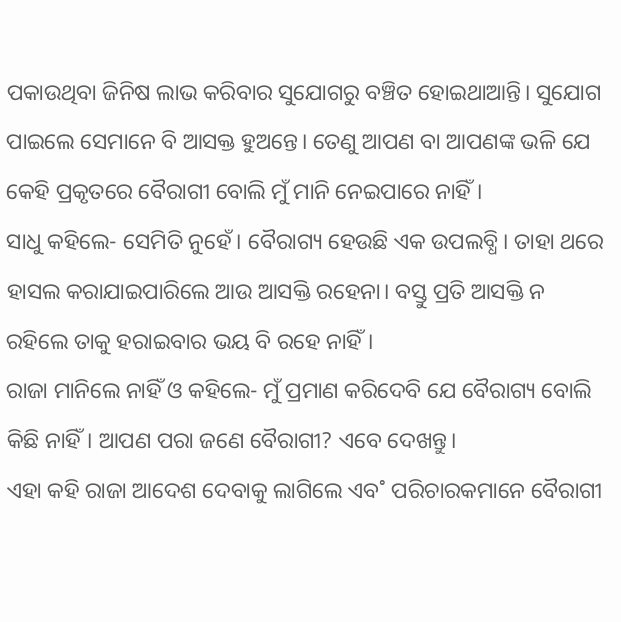ପକାଉଥିବା ଜିନିଷ ଲାଭ କରିବାର ସୁଯୋଗରୁ ବଞ୍ଚିତ ହୋଇଥାଆନ୍ତି। ସୁଯୋଗ ପାଇଲେ ସେମାନେ ବି ଆସକ୍ତ ହୁଅନ୍ତେ। ତେଣୁ ଆପଣ ବା ଆପଣଙ୍କ ଭଳି ଯେ କେହି ପ୍ରକୃତରେ ବୈରାଗୀ ବୋଲି ମୁଁ ମାନି ନେଇପାରେ ନାହିଁ।
ସାଧୁ କହିଲେ- ସେମିତି ନୁହେଁ। ବୈରାଗ୍ୟ ହେଉଛି ଏକ ଉପଲବ୍ଧି। ତାହା ଥରେ ହାସଲ କରାଯାଇପାରିଲେ ଆଉ ଆସକ୍ତି ରହେନା। ବସ୍ତୁ ପ୍ରତି ଆସକ୍ତି ନ ରହିଲେ ତାକୁ ହରାଇବାର ଭୟ ବି ରହେ ନାହିଁ।
ରାଜା ମାନିଲେ ନାହିଁ ଓ କହିଲେ- ମୁଁ ପ୍ରମାଣ କରିଦେବି ଯେ ବୈରାଗ୍ୟ ବୋଲି କିଛି ନାହିଁ। ଆପଣ ପରା ଜଣେ ବୈରାଗୀ? ଏବେ ଦେଖନ୍ତୁ।
ଏହା କହି ରାଜା ଆଦେଶ ଦେବାକୁ ଲାଗିଲେ ଏବ˚ ପରିଚାରକମାନେ ବୈରାଗୀ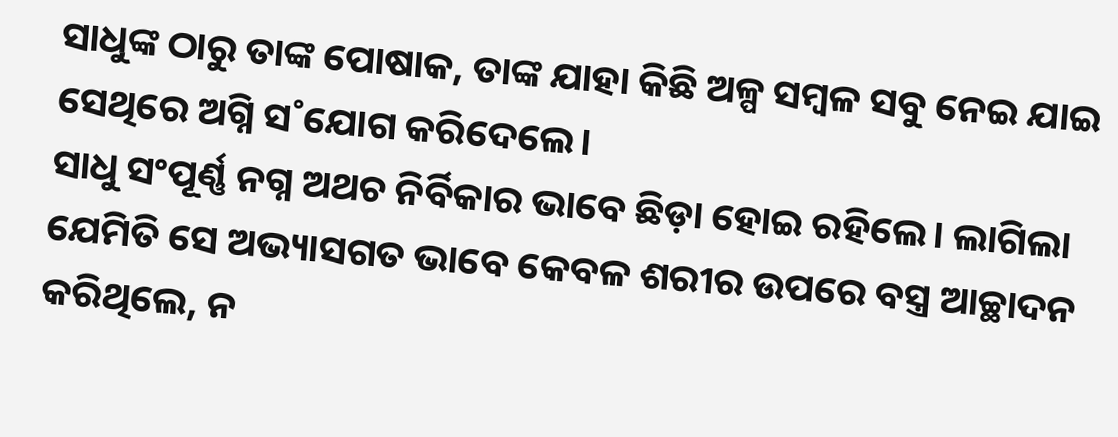ସାଧୁଙ୍କ ଠାରୁ ତାଙ୍କ ପୋଷାକ, ତାଙ୍କ ଯାହା କିଛି ଅଳ୍ପ ସମ୍ବଳ ସବୁ ନେଇ ଯାଇ ସେଥିରେ ଅଗ୍ନି ସ˚ଯୋଗ କରିଦେଲେ।
ସାଧୁ ସଂପୂର୍ଣ୍ଣ ନଗ୍ନ ଅଥଚ ନିର୍ବିକାର ଭାବେ ଛିଡ଼ା ହୋଇ ରହିଲେ। ଲାଗିଲା ଯେମିତି ସେ ଅଭ୍ୟାସଗତ ଭାବେ କେବଳ ଶରୀର ଉପରେ ବସ୍ତ୍ର ଆଚ୍ଛାଦନ କରିଥିଲେ, ନ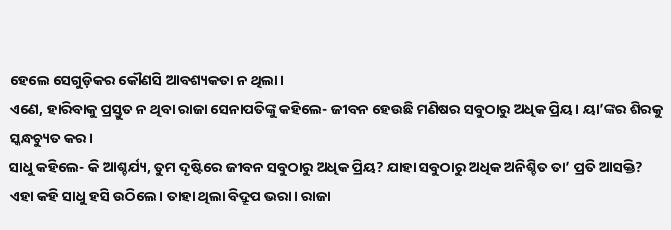ହେଲେ ସେଗୁଡ଼ିକର କୌଣସି ଆବଶ୍ୟକତା ନ ଥିଲା।
ଏଣେ, ହାରିବାକୁ ପ୍ରସ୍ତୁତ ନ ଥିବା ରାଜା ସେନାପତିଙ୍କୁ କହିଲେ- ଜୀବନ ହେଉଛି ମଣିଷର ସବୁଠାରୁ ଅଧିକ ପ୍ରିୟ। ୟା’ଙ୍କର ଶିରକୁ ସ୍କନ୍ଧଚ୍ୟୁତ କର।
ସାଧୁ କହିଲେ- କି ଆଶ୍ଚର୍ଯ୍ୟ, ତୁମ ଦୃଷ୍ଟିରେ ଜୀବନ ସବୁଠାରୁ ଅଧିକ ପ୍ରିୟ? ଯାହା ସବୁଠାରୁ ଅଧିକ ଅନିଶ୍ଚିତ ତା’ ପ୍ରତି ଆସକ୍ତି?
ଏହା କହି ସାଧୁ ହସି ଉଠିଲେ। ତାହା ଥିଲା ବିଦ୍ରୂପ ଭରା। ରାଜା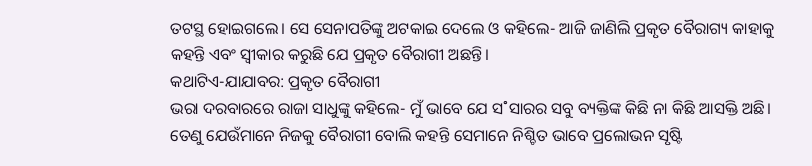ତଟସ୍ଥ ହୋଇଗଲେ। ସେ ସେନାପତିଙ୍କୁ ଅଟକାଇ ଦେଲେ ଓ କହିଲେ- ଆଜି ଜାଣିଲି ପ୍ରକୃତ ବୈରାଗ୍ୟ କାହାକୁ କହନ୍ତି ଏବଂ ସ୍ବୀକାର କରୁଛି ଯେ ପ୍ରକୃତ ବୈରାଗୀ ଅଛନ୍ତି।
କଥାଟିଏ-ଯାଯାବର: ପ୍ରକୃତ ବୈରାଗୀ
ଭରା ଦରବାରରେ ରାଜା ସାଧୁଙ୍କୁ କହିଲେ- ମୁଁ ଭାବେ ଯେ ସ˚ସାରର ସବୁ ବ୍ୟକ୍ତିଙ୍କ କିଛି ନା କିଛି ଆସକ୍ତି ଅଛି। ତେଣୁ ଯେଉଁମାନେ ନିଜକୁ ବୈରାଗୀ ବୋଲି କହନ୍ତି ସେମାନେ ନିଶ୍ଚିତ ଭାବେ ପ୍ରଲୋଭନ ସୃଷ୍ଟି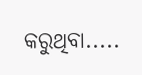କରୁଥିବା.....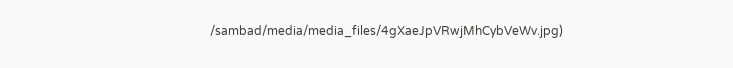/sambad/media/media_files/4gXaeJpVRwjMhCybVeWv.jpg)